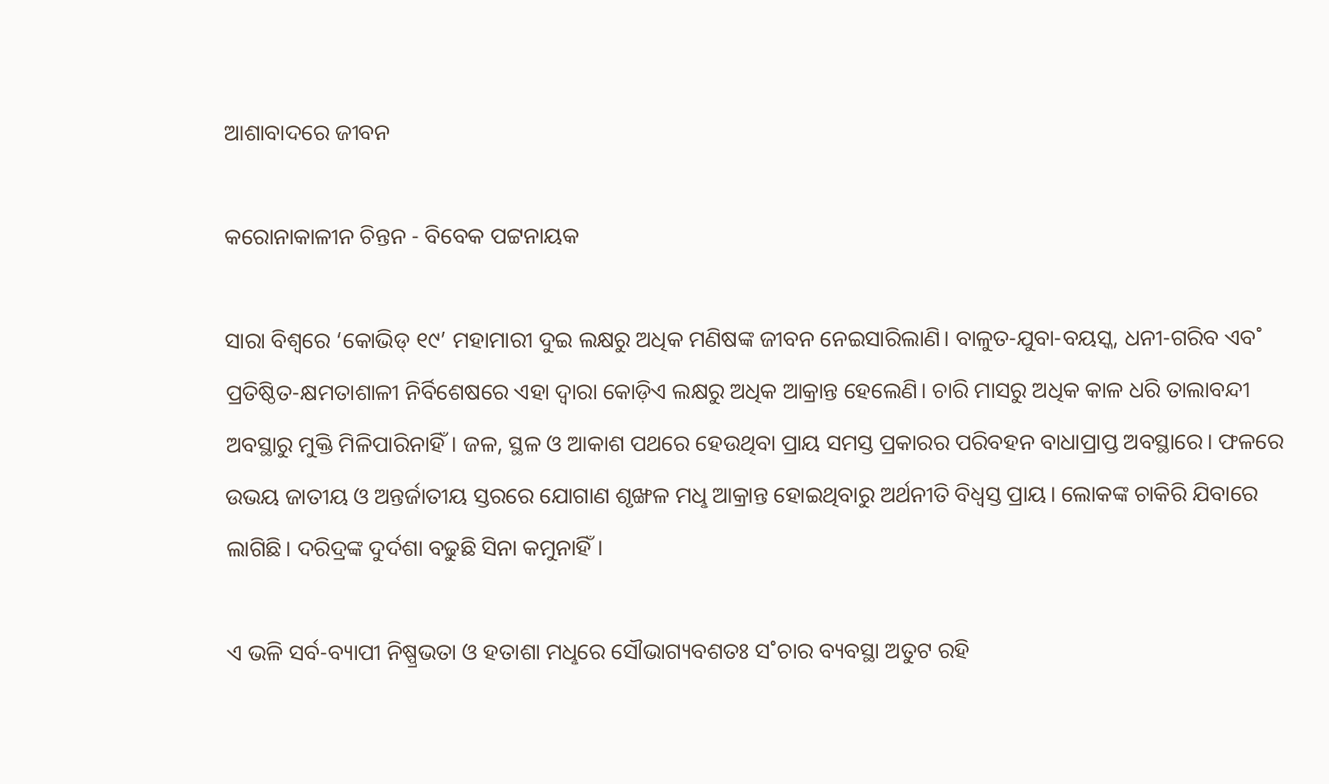ଆଶାବାଦରେ ଜୀବନ

କରୋନାକାଳୀନ ଚିନ୍ତନ - ବିବେକ ପଟ୍ଟନାୟକ

ସାରା ବିଶ୍ବରେ ‘କୋଭିଡ୍‌ ୧୯’ ମହାମାରୀ ଦୁଇ ଲକ୍ଷରୁ ଅଧିକ ମଣିଷଙ୍କ ଜୀବନ ନେଇସାରିଲାଣି। ବାଳୁତ-ଯୁବା-ବୟସ୍କ, ଧନୀ-ଗରିବ ଏବ˚ ପ୍ରତିଷ୍ଠିତ-କ୍ଷମତାଶାଳୀ ନିର୍ବିଶେଷରେ ଏହା ଦ୍ବାରା କୋଡ଼ିଏ ଲକ୍ଷରୁ ଅଧିକ ଆକ୍ରାନ୍ତ ହେଲେଣି। ଚାରି ମାସରୁ ଅଧିକ କାଳ ଧରି ତାଲାବନ୍ଦୀ ଅବସ୍ଥାରୁ ମୁକ୍ତି ମିଳିପାରିନାହିଁ। ଜଳ, ସ୍ଥଳ ଓ ଆକାଶ ପଥରେ ହେଉଥିବା ପ୍ରାୟ ସମସ୍ତ ପ୍ରକାରର ପରିବହନ ବାଧାପ୍ରାପ୍ତ ଅବସ୍ଥାରେ। ଫଳରେ ଉଭୟ ଜାତୀୟ ଓ ଅନ୍ତର୍ଜାତୀୟ ସ୍ତରରେ ଯୋଗାଣ ଶୃଙ୍ଖଳ ମଧୢ ଆକ୍ରାନ୍ତ ହୋଇଥିବାରୁ ଅର୍ଥନୀତି ବିଧ୍ବସ୍ତ ପ୍ରାୟ। ଲୋକଙ୍କ ଚାକିରି ଯିବାରେ ଲାଗିଛି। ଦରିଦ୍ରଙ୍କ ଦୁର୍ଦଶା ବଢୁଛି ସିନା କମୁନାହିଁ।

ଏ ଭଳି ସର୍ବ-ବ୍ୟାପୀ ନିଷ୍ପ୍ରଭତା ଓ ହତାଶା ମଧୢରେ ସୌଭାଗ୍ୟବଶତଃ ସ˚ଚାର ବ୍ୟବସ୍ଥା ଅତୁଟ ରହି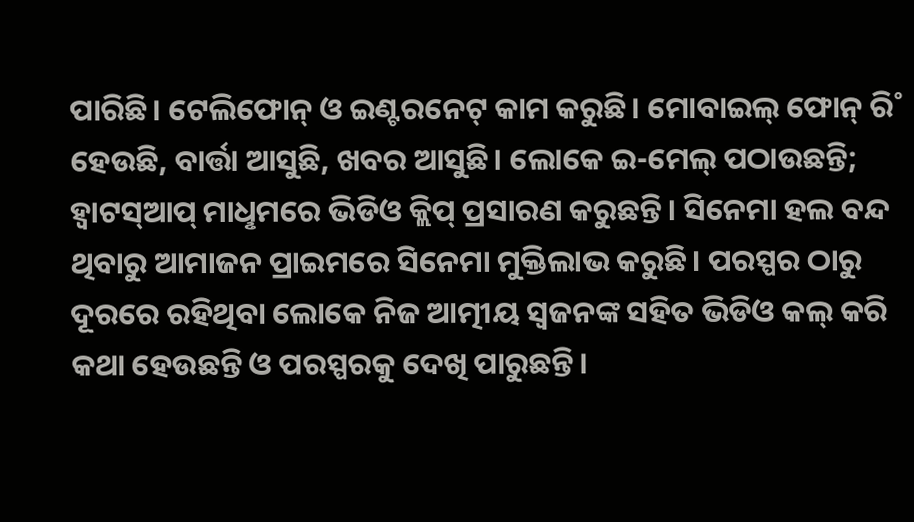ପାରିଛି। ଟେଲିଫୋନ୍‌ ଓ ଇଣ୍ଟରନେଟ୍‌ କାମ କରୁଛି। ମୋବାଇଲ୍‌ ଫୋନ୍‌ ରି˚ ହେଉଛି, ବାର୍ତ୍ତା ଆସୁଛି, ଖବର ଆସୁଛି। ଲୋକେ ଇ-ମେଲ୍‌ ପଠାଉଛନ୍ତି; ହ୍ବାଟସ୍‌ଆପ୍‌ ମାଧୢମରେ ଭିଡିଓ କ୍ଲିପ୍‌ ପ୍ରସାରଣ କରୁଛନ୍ତି। ସିନେମା ହଲ ବନ୍ଦ ଥିବାରୁ ଆମାଜନ ପ୍ରାଇମରେ ସିନେମା ମୁକ୍ତିଲାଭ କରୁଛି। ପରସ୍ପର ଠାରୁ ଦୂରରେ ରହିଥିବା ଲୋକେ ନିଜ ଆତ୍ମୀୟ ସ୍ବଜନଙ୍କ ସହିତ ଭିଡିଓ କଲ୍‌ କରି କଥା ହେଉଛନ୍ତି ଓ ପରସ୍ପରକୁ ଦେଖି ପାରୁଛନ୍ତି।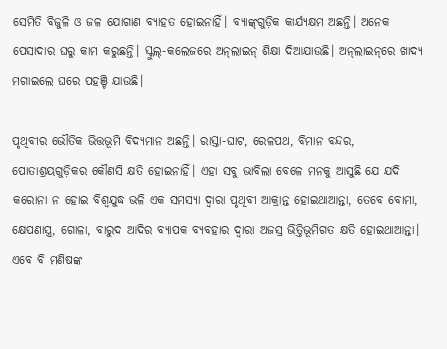ସେମିତି ବିଜୁଳି ଓ ଜଳ ଯୋଗାଣ ବ୍ୟାହତ ହୋଇନାହିଁ। ବ୍ୟାଙ୍କ୍‌ଗୁଡ଼ିକ କାର୍ଯ୍ୟକ୍ଷମ ଅଛନ୍ତି। ଅନେକ ପେସାଦାର ଘରୁ କାମ କରୁଛନ୍ତି। ସ୍କୁଲ୍‌-କଲେଜରେ ଅନ୍‌ଲାଇନ୍‌ ଶିକ୍ଷା ଦିଆଯାଉଛି। ଅନ୍‌ଲାଇନ୍‌ରେ ଖାଦ୍ୟ ମଗାଇଲେ ଘରେ ପହଞ୍ଚି ଯାଉଛି।

ପୃଥିବୀର ଭୌତିକ ଭିତ୍ତଭୂମି ବିଦ୍ୟମାନ ଅଛନ୍ତି। ରାସ୍ତା-ଘାଟ, ରେଳପଥ, ବିମାନ ବନ୍ଦର, ପୋତାଶ୍ରୟଗୁଡ଼ିକର କୌଣସି କ୍ଷତି ହୋଇନାହିଁ। ଏହା ସବୁ ଭାବିଲା ବେଳେ ମନକୁ ଆସୁଛି ଯେ ଯଦି କରୋନା ନ ହୋଇ ବିଶ୍ବଯୁଦ୍ଧ ଭଳି ଏକ ସମସ୍ୟା ଦ୍ବାରା ପୃଥିବୀ ଆକ୍ରାନ୍ତ ହୋଇଥାଆନ୍ତା, ତେବେ ବୋମା, କ୍ଷେପଣାସ୍ତ୍ର, ଗୋଳା, ବାରୁଦ ଆଦିର ବ୍ୟାପକ ବ୍ୟବହାର ଦ୍ବାରା ଅଜସ୍ର ଭିତ୍ତିଭୂମିଗତ କ୍ଷତି ହୋଇଥାଆନ୍ତା। ଏବେ ବି ମଣିଷଙ୍କ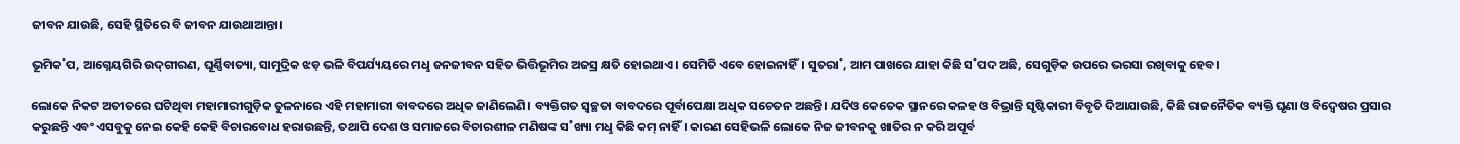ଜୀବନ ଯାଉଛି, ସେହି ସ୍ଥିତିରେ ବି ଜୀବନ ଯାଉଥାଆନ୍ତା।

ଭୂମିକ˚ପ, ଆଗ୍ନେୟଗିରି ଉଦ୍‌ଗୀରଣ, ଘୂର୍ଣ୍ଣିବାତ୍ୟା, ସାମୁଦ୍ରିକ ଝଡ଼ ଭଳି ବିପର୍ଯ୍ୟୟରେ ମଧୢ ଜନଜୀବନ ସହିତ ଭିତ୍ତିଭୂମିର ଅଜସ୍ର କ୍ଷତି ହୋଇଥାଏ। ସେମିତି ଏବେ ହୋଇନାହିଁ। ସୁତରା˚, ଆମ ପାଖରେ ଯାହା କିଛି ସ˚ପଦ ଅଛି, ସେଗୁଡ଼ିକ ଉପରେ ଭରସା ରଖିବାକୁ ହେବ।

ଲୋକେ ନିକଟ ଅତୀତରେ ଘଟିଥିବା ମହାମାରୀଗୁଡ଼ିକ ତୁଳନାରେ ଏହି ମହାମାରୀ ବାବଦରେ ଅଧିକ ଜାଣିଲେଣି। ବ୍ୟକ୍ତିଗତ ସ୍ବଚ୍ଛତା ବାବଦରେ ପୂର୍ବାପେକ୍ଷା ଅଧିକ ସଚେତନ ଅଛନ୍ତି। ଯଦିଓ କେତେକ ସ୍ଥାନରେ କଳହ ଓ ବିଭ୍ରାନ୍ତି ସୃଷ୍ଟିକାରୀ ବିବୃତି ଦିଆଯାଉଛି, କିଛି ରାଜନୈତିକ ବ୍ୟକ୍ତି ଘୃଣା ଓ ବିଦ୍ବେଷର ପ୍ରସାର କରୁଛନ୍ତି ଏବଂ ଏସବୁକୁ ନେଇ କେହି କେହି ବିଚାରବୋଧ ହରାଉଛନ୍ତି, ତଥାପି ଦେଶ ଓ ସମାଜରେ ବିଚାରଶୀଳ ମଣିଷଙ୍କ ସ˚ଖ୍ୟା ମଧୢ କିଛି କମ୍‌ ନାହିଁ। କାରଣ ସେହିଭଳି ଲୋକେ ନିଜ ଜୀବନକୁ ଖାତିର ନ କରି ଅପୂର୍ବ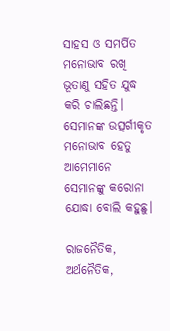ସାହସ ଓ ସମର୍ପିତ ମନୋଭାବ ରଖି ଭୂତାଣୁ ସହିତ ଯୁଦ୍ଧ କରି ଚାଲିଛନ୍ତି। ସେମାନଙ୍କ ଉତ୍ସର୍ଗୀକୃତ ମନୋଭାବ ହେତୁ ଆମେମାନେ ସେମାନଙ୍କୁ କରୋନା ଯୋଦ୍ଧା ବୋଲି କହୁଛୁ।

ରାଜନୈତିକ, ଅର୍ଥନୈତିକ,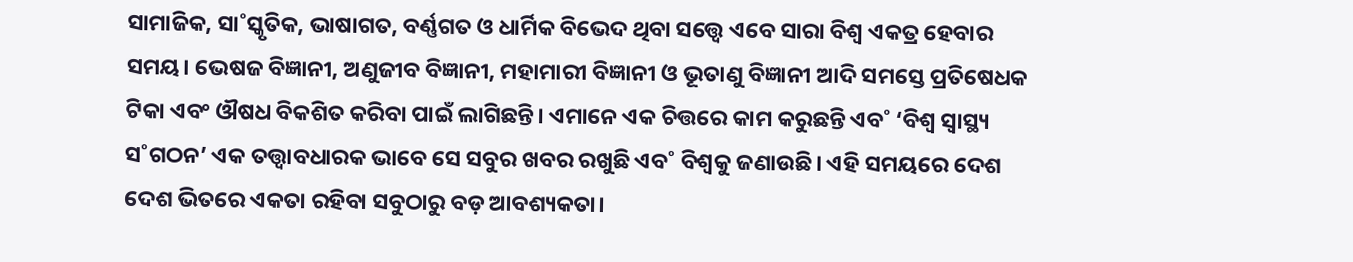ସାମାଜିକ, ସା˚ସ୍କୃତିକ, ଭାଷାଗତ, ବର୍ଣ୍ଣଗତ ଓ ଧାର୍ମିକ ବିଭେଦ ଥିବା ସତ୍ତ୍ବେ ଏବେ ସାରା ବିଶ୍ବ ଏକତ୍ର ହେବାର ସମୟ। ଭେଷଜ ବିଜ୍ଞାନୀ, ଅଣୁଜୀବ ବିଜ୍ଞାନୀ, ମହାମାରୀ ବିଜ୍ଞାନୀ ଓ ଭୂତାଣୁ ବିଜ୍ଞାନୀ ଆଦି ସମସ୍ତେ ପ୍ରତିଷେଧକ ଟିକା ଏବଂ ଔଷଧ ବିକଶିତ କରିବା ପାଇଁ ଲାଗିଛନ୍ତି। ଏମାନେ ଏକ ଚିତ୍ତରେ କାମ କରୁଛନ୍ତି ଏବ˚ ‘ବିଶ୍ବ ସ୍ବାସ୍ଥ୍ୟ ସ˚ଗଠନ’ ଏକ ତତ୍ତ୍ବାବଧାରକ ଭାବେ ସେ ସବୁର ଖବର ରଖୁଛି ଏବ˚ ବିଶ୍ବକୁ ଜଣାଉଛି। ଏହି ସମୟରେ ଦେଶ ଦେଶ ଭିତରେ ଏକତା ରହିବା ସବୁଠାରୁ ବଡ଼ ଆବଶ୍ୟକତା।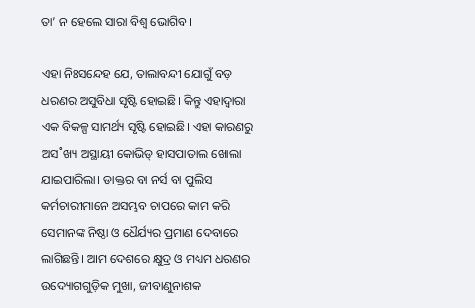ତା’ ନ ହେଲେ ସାରା ବିଶ୍ବ ଭୋଗିବ।

ଏହା ନିଃସନ୍ଦେହ ଯେ, ତାଲାବନ୍ଦୀ ଯୋଗୁଁ ବଡ଼ ଧରଣର ଅସୁବିଧା ସୃଷ୍ଟି ହୋଇଛି। କିନ୍ତୁ ଏହାଦ୍ବାରା ଏକ ବିକଳ୍ପ ସାମର୍ଥ୍ୟ ସୃଷ୍ଟି ହୋଇଛି। ଏହା କାରଣରୁ ଅସ˚ଖ୍ୟ ଅସ୍ଥାୟୀ କୋଭିଡ୍‌ ହାସପାତାଲ ଖୋଲା ଯାଇପାରିଲା। ଡାକ୍ତର ବା ନର୍ସ ବା ପୁଲିସ କର୍ମଚାରୀମାନେ ଅସମ୍ଭବ ଚାପରେ କାମ କରି ସେମାନଙ୍କ ନିଷ୍ଠା ଓ ଧୈର୍ଯ୍ୟର ପ୍ରମାଣ ଦେବାରେ ଲାଗିଛନ୍ତି। ଆମ ଦେଶରେ କ୍ଷୁଦ୍ର ଓ ମଧ୍ୟମ ଧରଣର ଉଦ୍ୟୋଗଗୁଡ଼ିକ ମୁଖା, ଜୀବାଣୁନାଶକ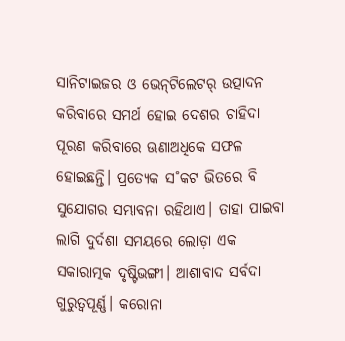ସାନିଟାଇଜର ଓ ଭେନ୍‌ଟିଲେଟର‌୍‌ ଉତ୍ପାଦନ କରିବାରେ ସମର୍ଥ ହୋଇ ଦେଶର ଚାହିଦା ପୂରଣ କରିବାରେ ଊଣାଅଧିକେ ସଫଳ ହୋଇଛନ୍ତି। ପ୍ରତ୍ୟେକ ସ˚କଟ ଭିତରେ ବି ସୁଯୋଗର ସମ୍ଭାବନା ରହିଥାଏ। ତାହା ପାଇବା ଲାଗି ଦୁର୍ଦଶା ସମୟରେ ଲୋଡ଼ା ଏକ ସକାରାତ୍ମକ ଦୃଷ୍ଟିଭଙ୍ଗୀ। ଆଶାବାଦ ସର୍ବଦା ଗୁରୁତ୍ବପୂର୍ଣ୍ଣ। କରୋନା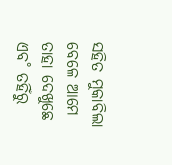ସହିତ ମୁକାବିଲା ବେଳେ ଆମେ ତାହା ଦେଖୁଛେ ଏବ˚ ତହିଁରୁ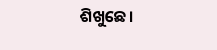ଶିଖୁଛେ।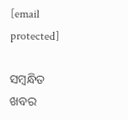[email protected]

ସମ୍ବନ୍ଧିତ ଖବର